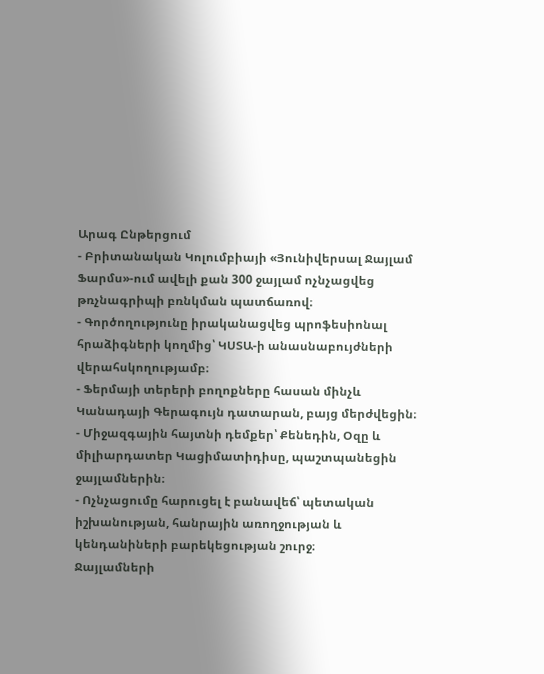Արագ Ընթերցում
- Բրիտանական Կոլումբիայի «Յունիվերսալ Ջայլամ Ֆարմս»-ում ավելի քան 300 ջայլամ ոչնչացվեց թռչնագրիպի բռնկման պատճառով։
- Գործողությունը իրականացվեց պրոֆեսիոնալ հրաձիգների կողմից՝ ԿՍՏԱ-ի անասնաբույժների վերահսկողությամբ։
- Ֆերմայի տերերի բողոքները հասան մինչև Կանադայի Գերագույն դատարան, բայց մերժվեցին։
- Միջազգային հայտնի դեմքեր՝ Քենեդին, Օզը և միլիարդատեր Կացիմատիդիսը, պաշտպանեցին ջայլամներին։
- Ոչնչացումը հարուցել է բանավեճ՝ պետական իշխանության, հանրային առողջության և կենդանիների բարեկեցության շուրջ։
Ջայլամների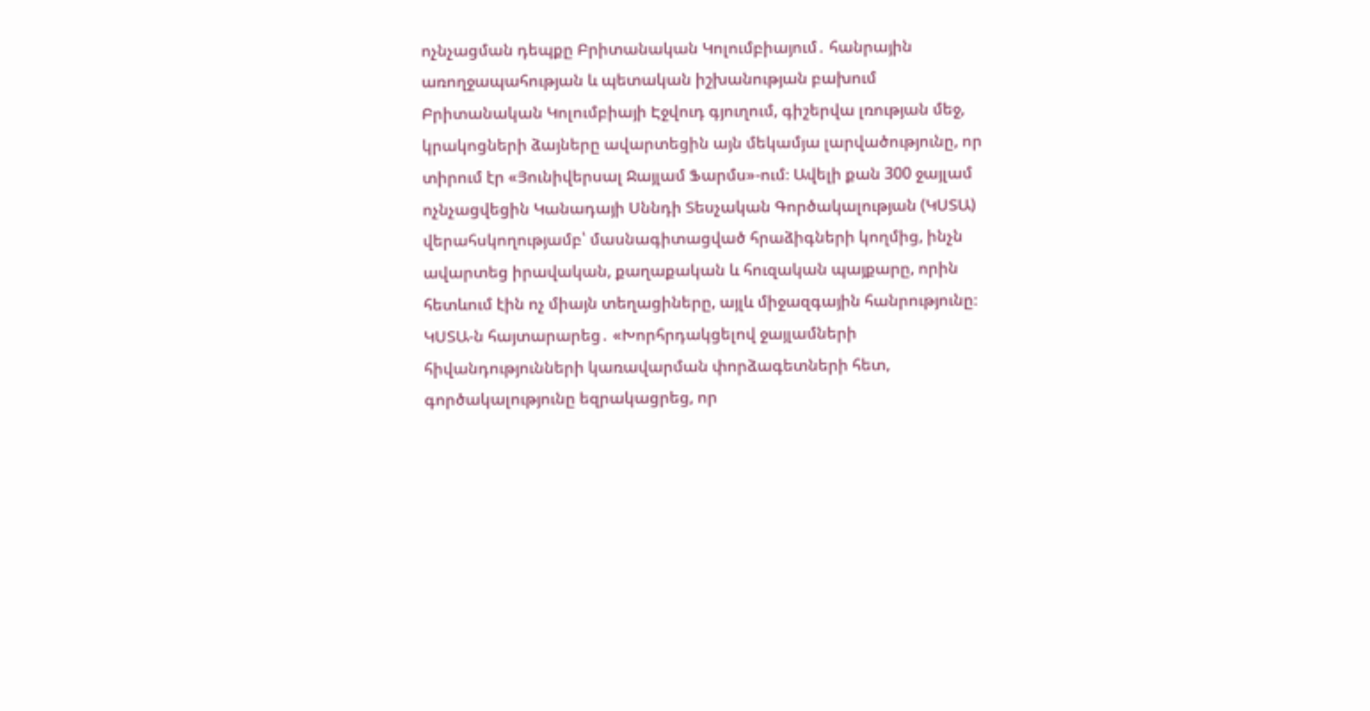ոչնչացման դեպքը Բրիտանական Կոլումբիայում․ հանրային առողջապահության և պետական իշխանության բախում
Բրիտանական Կոլումբիայի Էջվուդ գյուղում, գիշերվա լռության մեջ, կրակոցների ձայները ավարտեցին այն մեկամյա լարվածությունը, որ տիրում էր «Յունիվերսալ Ջայլամ Ֆարմս»-ում։ Ավելի քան 300 ջայլամ ոչնչացվեցին Կանադայի Սննդի Տեսչական Գործակալության (ԿՍՏԱ) վերահսկողությամբ՝ մասնագիտացված հրաձիգների կողմից, ինչն ավարտեց իրավական, քաղաքական և հուզական պայքարը, որին հետևում էին ոչ միայն տեղացիները, այլև միջազգային հանրությունը։
ԿՍՏԱ-ն հայտարարեց․ «Խորհրդակցելով ջայլամների հիվանդությունների կառավարման փորձագետների հետ, գործակալությունը եզրակացրեց, որ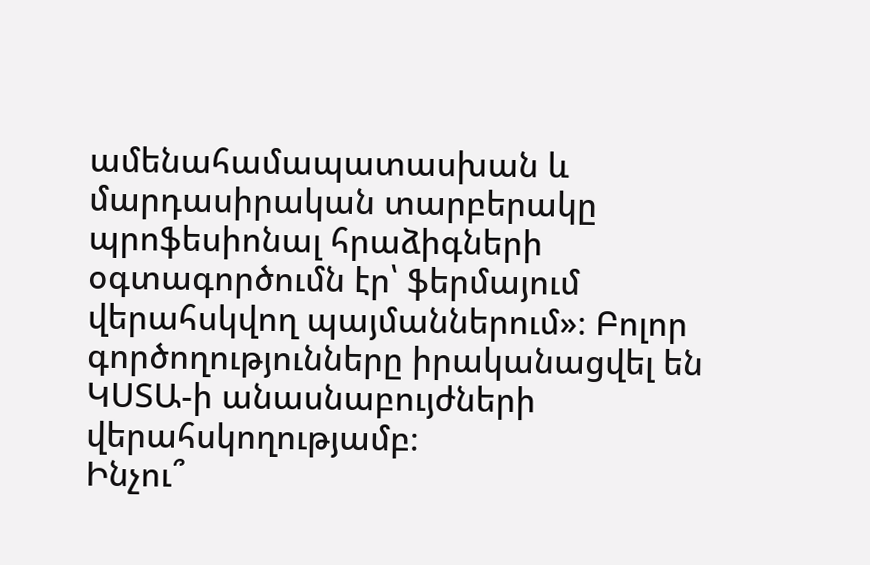ամենահամապատասխան և մարդասիրական տարբերակը պրոֆեսիոնալ հրաձիգների օգտագործումն էր՝ ֆերմայում վերահսկվող պայմաններում»։ Բոլոր գործողությունները իրականացվել են ԿՍՏԱ-ի անասնաբույժների վերահսկողությամբ։
Ինչու՞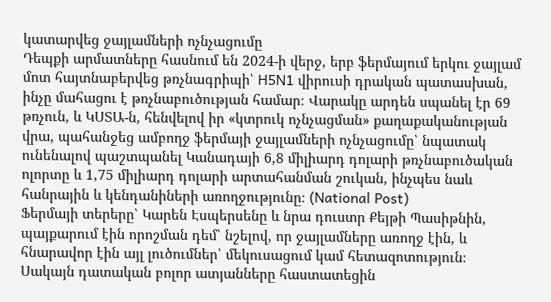կատարվեց ջայլամների ոչնչացումը
Դեպքի արմատները հասնում են 2024-ի վերջ, երբ ֆերմայում երկու ջայլամ մոտ հայտնաբերվեց թռչնագրիպի՝ H5N1 վիրուսի դրական պատասխան, ինչը մահացու է թռչնաբուծության համար։ Վարակը արդեն սպանել էր 69 թռչուն, և ԿՍՏԱ-ն, հենվելով իր «կտրուկ ոչնչացման» քաղաքականության վրա, պահանջեց ամբողջ ֆերմայի ջայլամների ոչնչացումը՝ նպատակ ունենալով պաշտպանել Կանադայի 6,8 միլիարդ դոլարի թռչնաբուծական ոլորտը և 1,75 միլիարդ դոլարի արտահանման շուկան, ինչպես նաև հանրային և կենդանիների առողջությունը։ (National Post)
Ֆերմայի տերերը՝ Կարեն Էսպերսենը և նրա դուստր Քեյթի Պասիթնին, պայքարում էին որոշման դեմ՝ նշելով, որ ջայլամները առողջ էին, և հնարավոր էին այլ լուծումներ՝ մեկուսացում կամ հետազոտություն։ Սակայն դատական բոլոր ատյանները հաստատեցին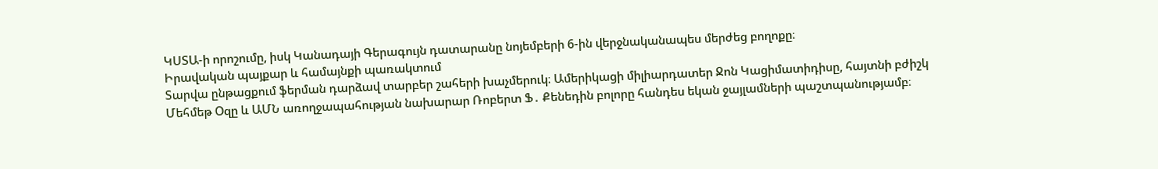ԿՍՏԱ-ի որոշումը, իսկ Կանադայի Գերագույն դատարանը նոյեմբերի 6-ին վերջնականապես մերժեց բողոքը։
Իրավական պայքար և համայնքի պառակտում
Տարվա ընթացքում ֆերման դարձավ տարբեր շահերի խաչմերուկ։ Ամերիկացի միլիարդատեր Ջոն Կացիմատիդիսը, հայտնի բժիշկ Մեհմեթ Օզը և ԱՄՆ առողջապահության նախարար Ռոբերտ Ֆ․ Քենեդին բոլորը հանդես եկան ջայլամների պաշտպանությամբ։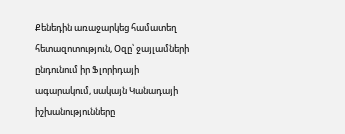Քենեդին առաջարկեց համատեղ հետազոտություն, Օզը՝ ջայլամների ընդունում իր Ֆլորիդայի ագարակում, սակայն Կանադայի իշխանությունները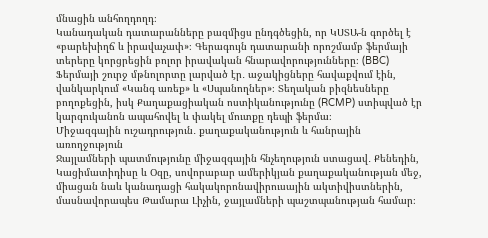մնացին անհողդողդ։
Կանադական դատարանները բազմիցս ընդգծեցին, որ ԿՍՏԱ-ն գործել է «բարեխիղճ և իրավաչափ»։ Գերագույն դատարանի որոշմամբ ֆերմայի տերերը կորցրեցին բոլոր իրավական հնարավորությունները։ (BBC)
Ֆերմայի շուրջ մթնոլորտը լարված էր․ աջակիցները հավաքվում էին, վանկարկում «Կանգ առեք» և «Սպանողներ»։ Տեղական բիզնեսները բողոքեցին, իսկ Քաղաքացիական ոստիկանությունը (RCMP) ստիպված էր կարգուկանոն ապահովել և փակել մուտքը դեպի ֆերմա։
Միջազգային ուշադրություն․ քաղաքականություն և հանրային առողջություն
Ջայլամների պատմությունը միջազգային հնչեղություն ստացավ․ Քենեդին, Կացիմատիդիսը և Օզը, սովորաբար ամերիկյան քաղաքականության մեջ, միացան նաև կանադացի հակակորոնավիրուսային ակտիվիստներին, մասնավորապես Թամարա Լիչին, ջայլամների պաշտպանության համար։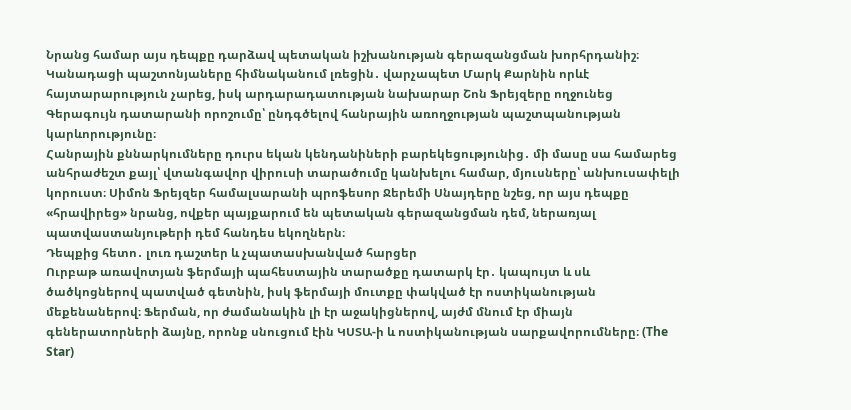Նրանց համար այս դեպքը դարձավ պետական իշխանության գերազանցման խորհրդանիշ։
Կանադացի պաշտոնյաները հիմնականում լռեցին․ վարչապետ Մարկ Քարնին որևէ հայտարարություն չարեց, իսկ արդարադատության նախարար Շոն Ֆրեյզերը ողջունեց Գերագույն դատարանի որոշումը՝ ընդգծելով հանրային առողջության պաշտպանության կարևորությունը։
Հանրային քննարկումները դուրս եկան կենդանիների բարեկեցությունից․ մի մասը սա համարեց անհրաժեշտ քայլ՝ վտանգավոր վիրուսի տարածումը կանխելու համար, մյուսները՝ անխուսափելի կորուստ։ Սիմոն Ֆրեյզեր համալսարանի պրոֆեսոր Ջերեմի Սնայդերը նշեց, որ այս դեպքը «հրավիրեց» նրանց, ովքեր պայքարում են պետական գերազանցման դեմ, ներառյալ պատվաստանյութերի դեմ հանդես եկողներն։
Դեպքից հետո․ լուռ դաշտեր և չպատասխանված հարցեր
Ուրբաթ առավոտյան ֆերմայի պահեստային տարածքը դատարկ էր․ կապույտ և սև ծածկոցներով պատված գետնին, իսկ ֆերմայի մուտքը փակված էր ոստիկանության մեքենաներով։ Ֆերման, որ ժամանակին լի էր աջակիցներով, այժմ մնում էր միայն գեներատորների ձայնը, որոնք սնուցում էին ԿՍՏԱ-ի և ոստիկանության սարքավորումները։ (The Star)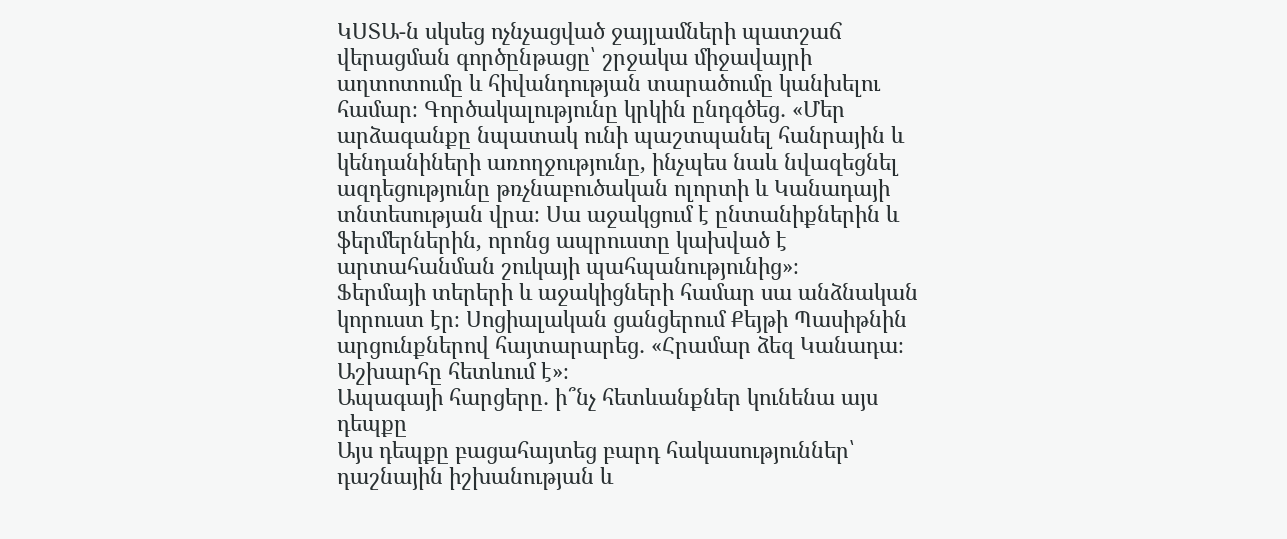ԿՍՏԱ-ն սկսեց ոչնչացված ջայլամների պատշաճ վերացման գործընթացը՝ շրջակա միջավայրի աղտոտումը և հիվանդության տարածումը կանխելու համար։ Գործակալությունը կրկին ընդգծեց․ «Մեր արձագանքը նպատակ ունի պաշտպանել հանրային և կենդանիների առողջությունը, ինչպես նաև նվազեցնել ազդեցությունը թռչնաբուծական ոլորտի և Կանադայի տնտեսության վրա։ Սա աջակցում է ընտանիքներին և ֆերմերներին, որոնց ապրուստը կախված է արտահանման շուկայի պահպանությունից»։
Ֆերմայի տերերի և աջակիցների համար սա անձնական կորուստ էր։ Սոցիալական ցանցերում Քեյթի Պասիթնին արցունքներով հայտարարեց․ «Հրամար ձեզ Կանադա։ Աշխարհը հետևում է»։
Ապագայի հարցերը․ ի՞նչ հետևանքներ կունենա այս դեպքը
Այս դեպքը բացահայտեց բարդ հակասություններ՝ դաշնային իշխանության և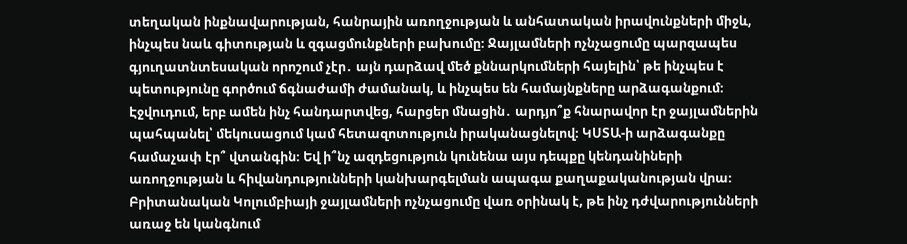տեղական ինքնավարության, հանրային առողջության և անհատական իրավունքների միջև, ինչպես նաև գիտության և զգացմունքների բախումը։ Ջայլամների ոչնչացումը պարզապես գյուղատնտեսական որոշում չէր․ այն դարձավ մեծ քննարկումների հայելին՝ թե ինչպես է պետությունը գործում ճգնաժամի ժամանակ, և ինչպես են համայնքները արձագանքում։
Էջվուդում, երբ ամեն ինչ հանդարտվեց, հարցեր մնացին․ արդյո՞ք հնարավոր էր ջայլամներին պահպանել՝ մեկուսացում կամ հետազոտություն իրականացնելով։ ԿՍՏԱ-ի արձագանքը համաչափ էր՞ վտանգին։ Եվ ի՞նչ ազդեցություն կունենա այս դեպքը կենդանիների առողջության և հիվանդությունների կանխարգելման ապագա քաղաքականության վրա։
Բրիտանական Կոլումբիայի ջայլամների ոչնչացումը վառ օրինակ է, թե ինչ դժվարությունների առաջ են կանգնում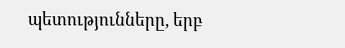պետությունները, երբ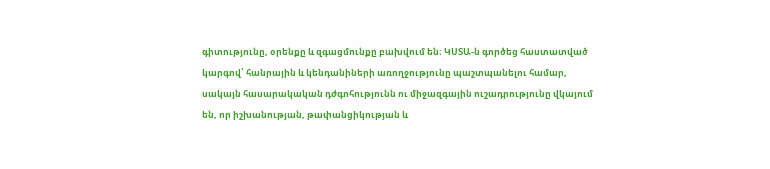գիտությունը, օրենքը և զգացմունքը բախվում են։ ԿՍՏԱ-ն գործեց հաստատված կարգով՝ հանրային և կենդանիների առողջությունը պաշտպանելու համար, սակայն հասարակական դժգոհությունն ու միջազգային ուշադրությունը վկայում են, որ իշխանության, թափանցիկության և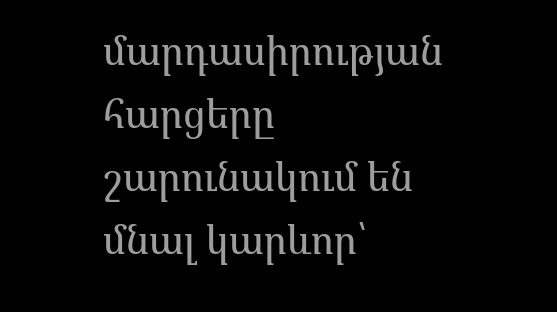մարդասիրության հարցերը շարունակում են մնալ կարևոր՝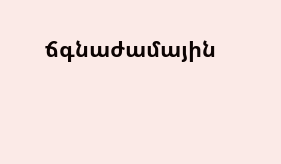ճգնաժամային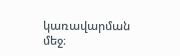կառավարման մեջ։